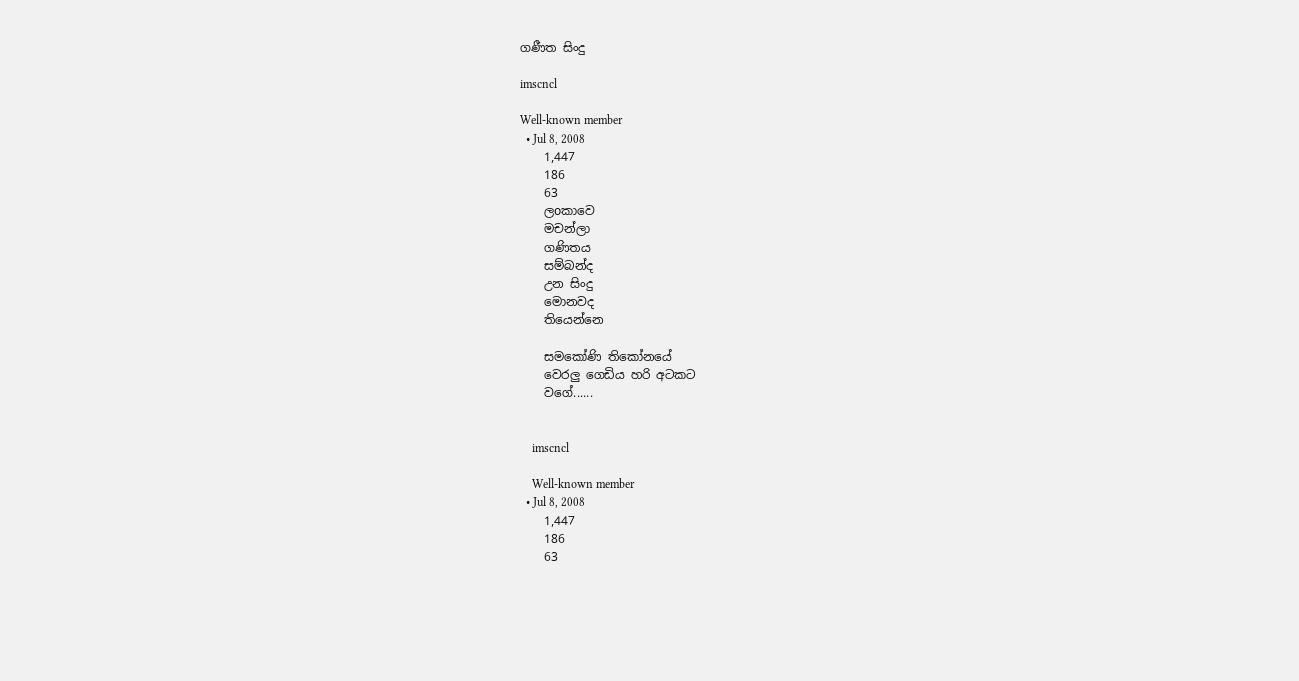ගණීත සිංදු

imscncl

Well-known member
  • Jul 8, 2008
    1,447
    186
    63
    ලoකාවෙ
    මචන්ලා
    ගණිතය
    සම්බන්ද
    උන සිංදු
    මොනවද
    තියෙන්නෙ

    සමකෝණි තිකෝනයේ
    වෙරලු ගෙඩිය හරි අටකට
    වගේ......


    imscncl

    Well-known member
  • Jul 8, 2008
    1,447
    186
    63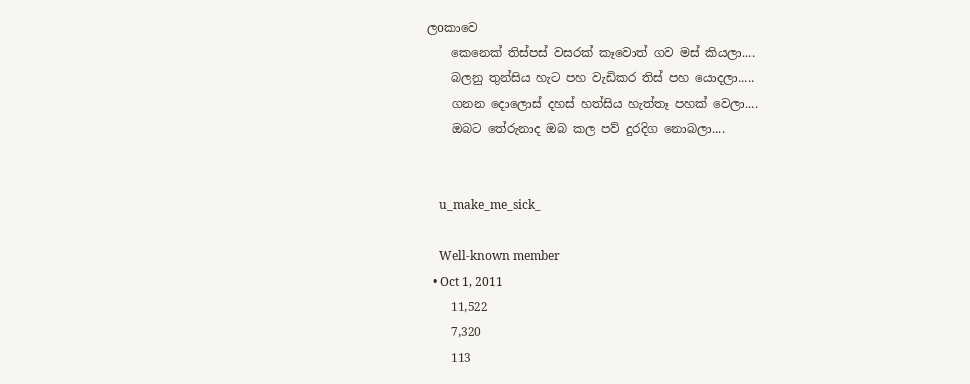ලoකාවෙ
    කෙනෙක් තිස්පස් වසරක් කෑවොත් ගව මස් කියලා....
    බලනු තුන්සිය හැට පහ වැඩිකර තිස් පහ යොදලා.....
    ගනන දොලොස් දහස් හත්සිය හැත්තෑ පහක් වෙලා....
    ඔබට තේරුනාද ඔබ කල පව් දුරදිග නොබලා....


    u_make_me_sick_

    Well-known member
  • Oct 1, 2011
    11,522
    7,320
    113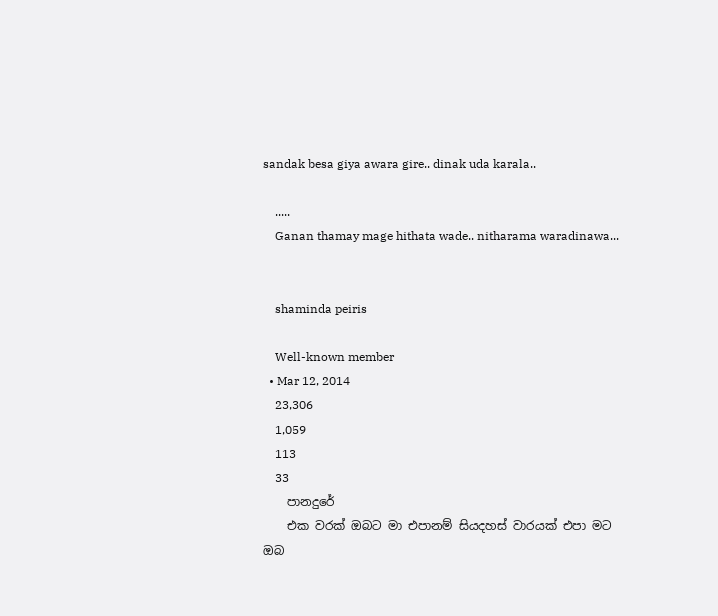sandak besa giya awara gire.. dinak uda karala..

    .....
    Ganan thamay mage hithata wade.. nitharama waradinawa...


    shaminda peiris

    Well-known member
  • Mar 12, 2014
    23,306
    1,059
    113
    33
    පානදුරේ
    එක වරක් ඔබට මා එපානම් සියදහස් වාරයක් එපා මට ඔබ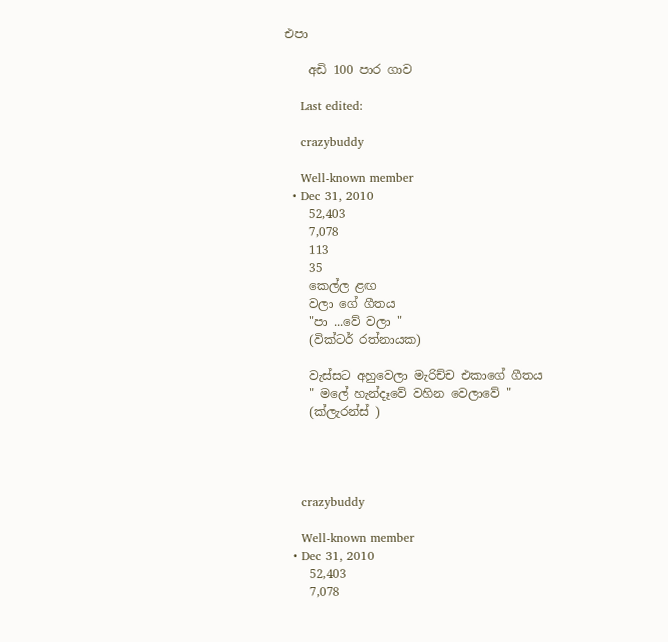එපා

    අඩි 100 පාර ගාව

    Last edited:

    crazybuddy

    Well-known member
  • Dec 31, 2010
    52,403
    7,078
    113
    35
    කෙල්ල ළඟ
    වලා ගේ ගීතය
    "පා ...වේ වලා "
    (වික්ටර් රත්නායක)

    වැස්සට අහුවෙලා මැරිච්ච එකාගේ ගීතය
    " මලේ හැන්දෑවේ වහින වෙලාවේ "
    (ක්ලැරන්ස් )




    crazybuddy

    Well-known member
  • Dec 31, 2010
    52,403
    7,078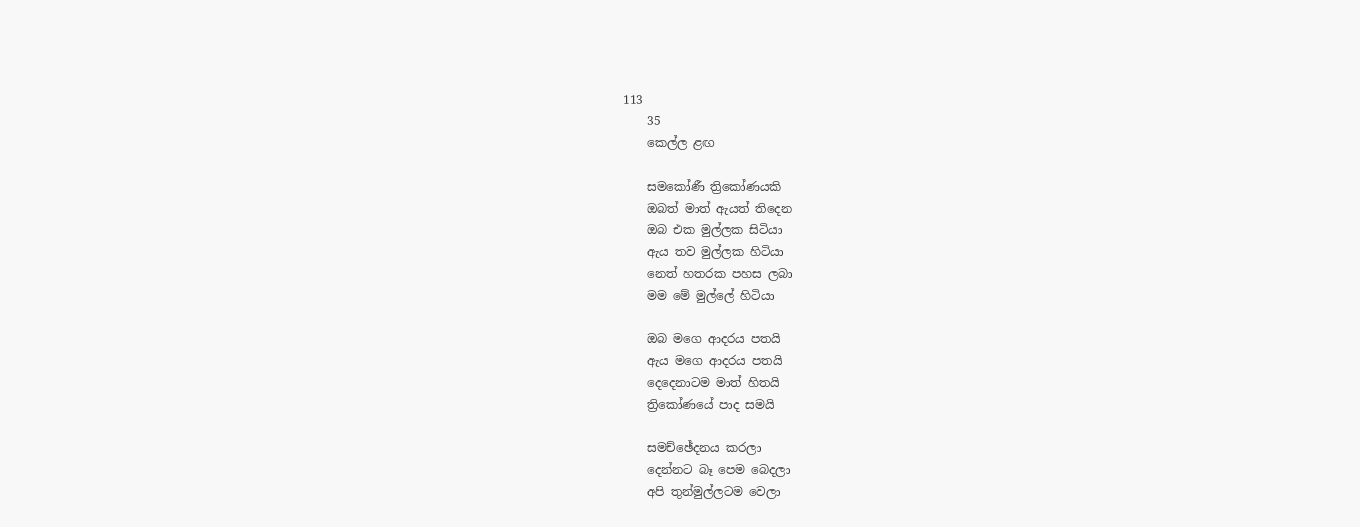113
    35
    කෙල්ල ළඟ

    සමකෝණී ත්‍රිකෝණයකි
    ඔබත් මාත් ඇයත් තිදෙන
    ඔබ එක මුල්ලක සිටියා
    ඇය තව මුල්ලක හිටියා
    නෙත් හතරක පහස ලබා
    මම මේ මුල්ලේ හිටියා

    ඔබ මගෙ ආදරය පතයි
    ඇය මගෙ ආදරය පතයි
    දෙදෙනාටම මාත් හිතයි
    ත්‍රිකෝණයේ පාද සමයි

    සමච්ඡේදනය කරලා
    දෙන්නට බෑ පෙම බෙදලා
    අපි තුන්මුල්ලටම වෙලා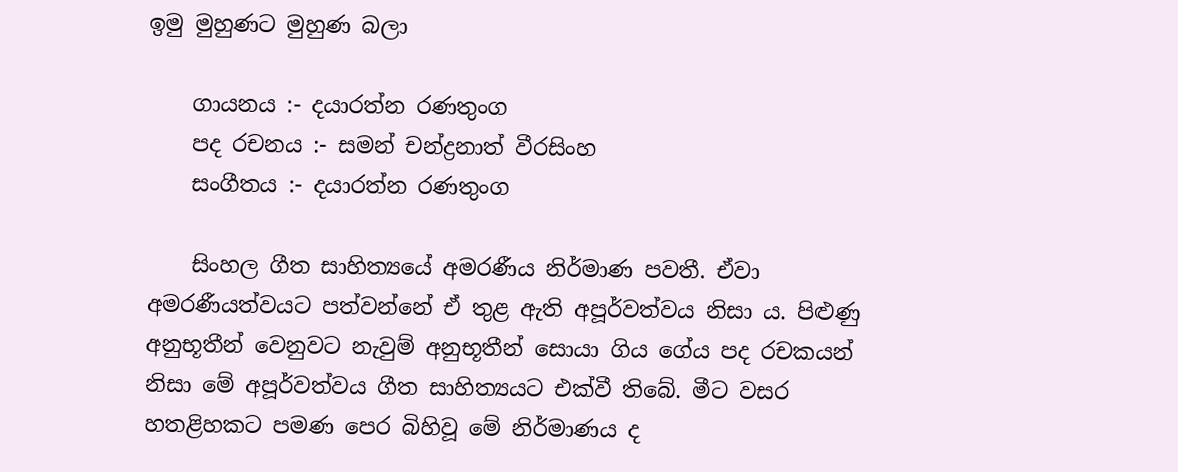ඉමු මුහුණට මුහුණ බලා

    ගායනය :- දයාරත්න රණතුංග
    පද රචනය :- සමන් චන්ද්‍රනාත් වීරසිංහ
    සංගීතය :- දයාරත්න රණතුංග

    සිංහල ගීත සාහිත්‍යයේ අමරණීය නිර්මාණ පවතී. ඒවා අමරණීයත්වයට පත්වන්නේ ඒ තුළ ඇති අපූර්වත්වය නිසා ය. පිළුණු අනුභූතීන් වෙනුවට නැවුම් අනුභූතීන් සොයා ගිය ගේය පද රචකයන් නිසා මේ අපූර්වත්වය ගීත සාහිත්‍යයට එක්වී තිබේ. මීට වසර හතළිහකට පමණ පෙර බිහිවූ මේ නිර්මාණය ද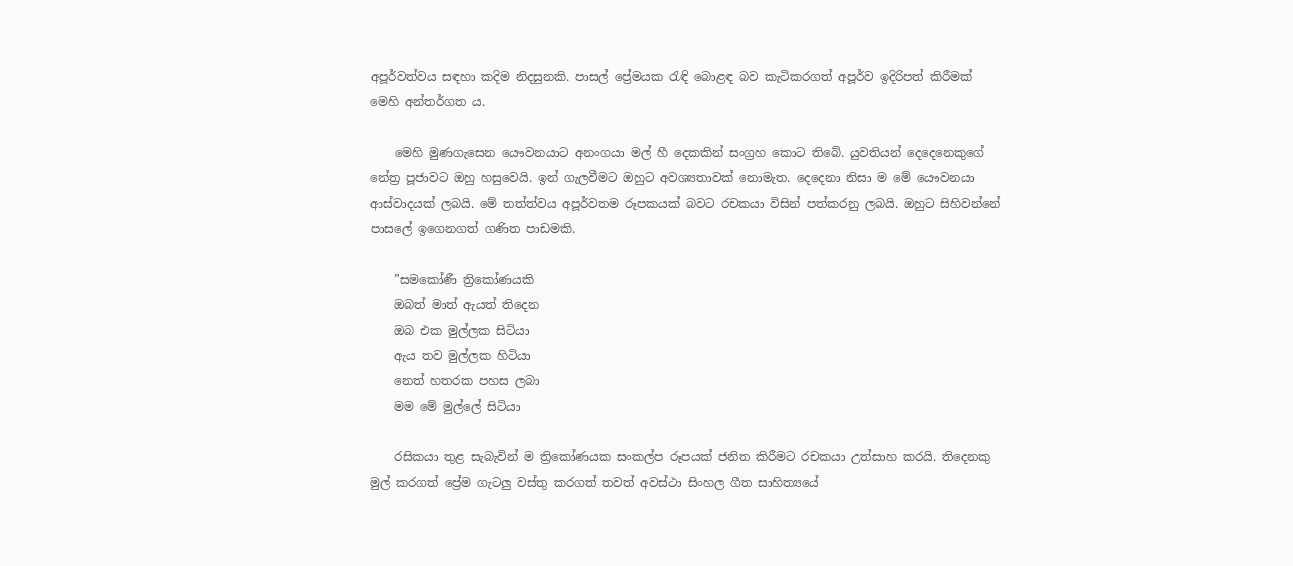අපූර්වත්වය සඳහා කදිම නිදසුනකි. පාසල් ප්‍රේමයක රැඳි බොළඳ බව කැටිකරගත් අපූර්ව ඉදිරිපත් කිරීමක් මෙහි අන්තර්ගත ය.

    මෙහි මුණගැසෙන යෞවනයාට අනංගයා මල් හී දෙකකින් සංග්‍රහ කොට තිබේ. යුවතියන් දෙදෙනෙකුගේ නේත්‍ර පූජාවට ඔහු හසුවෙයි. ඉන් ගැලවීමට ඔහුට අවශ්‍යතාවක් නොමැත. දෙදෙනා නිසා ම මේ යෞවනයා ආස්වාදයක් ලබයි. මේ තත්ත්වය අපූර්වතම රූපකයක් බවට රචකයා විසින් පත්කරනු ලබයි. ඔහුට සිහිවන්නේ පාසලේ ඉගෙනගත් ගණිත පාඩමකි.

    ”සමකෝණී ත්‍රිකෝණයකි
    ඔබත් මාත් ඇයත් තිදෙන
    ඔබ එක මුල්ලක සිටියා
    ඇය තව මුල්ලක හිටියා
    නෙත් හතරක පහස ලබා
    මම මේ මුල්ලේ සිටියා

    රසිකයා තුළ සැබැවින් ම ත්‍රිකෝණයක සංකල්ප රූපයක් ජනිත කිරීමට රචකයා උත්සාහ කරයි. තිදෙනකු මුල් කරගත් ප්‍රේම ගැටලු වස්තු කරගත් තවත් අවස්ථා සිංහල ගීත සාහිත්‍යයේ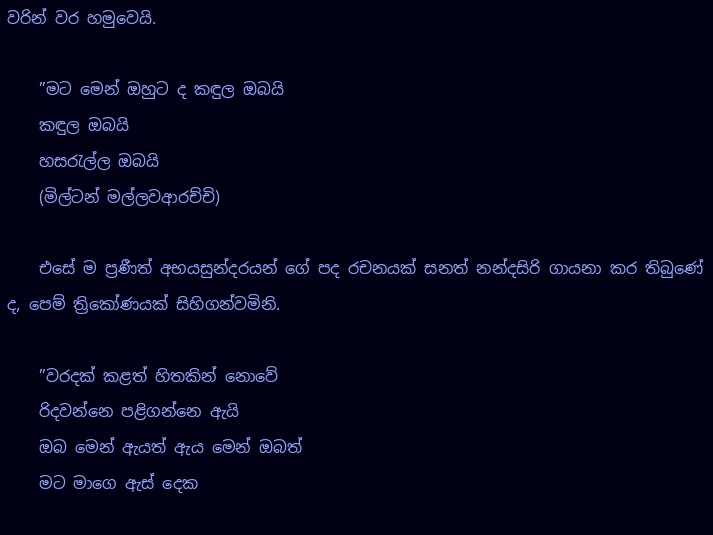වරින් වර හමුවෙයි.

    ”මට මෙන් ඔහුට ද කඳුල ඔබයි
    කඳුල ඔබයි
    හසරැල්ල ඔබයි
    (මිල්ටන් මල්ලවආරච්චි)

    එසේ ම ප්‍රණීත් අභයසුන්දරයන් ගේ පද රචනයක් සනත් නන්දසිරි ගායනා කර තිබුණේ ද, පෙම් ත්‍රිකෝණයක් සිහිගන්වමිනි.

    ”වරදක් කළත් හිතකින් නොවේ
    රිදවන්නෙ පළිගන්නෙ ඇයි
    ඔබ මෙන් ඇයත් ඇය මෙන් ඔබත්
    මට මාගෙ ඇස් දෙක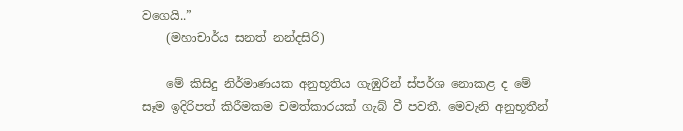වගෙයි..”
    (මහාචාර්ය සනත් නන්දසිරි)

    මේ කිසිදු නිර්මාණයක අනුභූතිය ගැඹුරින් ස්පර්ශ නොකළ ද මේ සෑම ඉදිරිපත් කිරීමකම චමත්කාරයක් ගැබ් වී පවතී. මෙවැනි අනුභූතීන්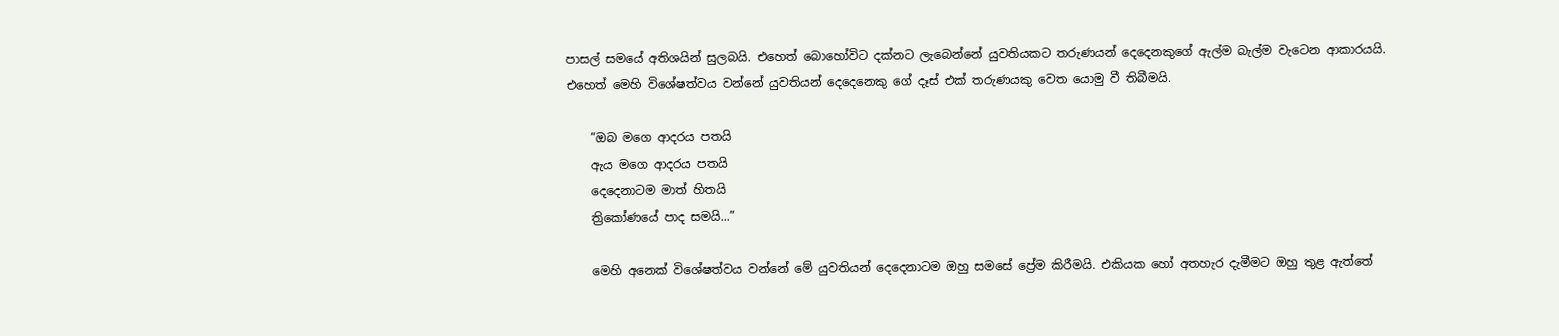පාසල් සමයේ අතිශයින් සුලබයි. එහෙත් බොහෝවිට දක්නට ලැබෙන්නේ යුවතියකට තරුණයන් දෙදෙනකුගේ ඇල්ම බැල්ම වැටෙන ආකාරයයි. එහෙත් මෙහි විශේෂත්වය වන්නේ යුවතියන් දෙදෙනෙකු ගේ දෑස් එක් තරුණයකු වෙත යොමු වී තිබීමයි.

    ”ඔබ මගෙ ආදරය පතයි
    ඇය මගෙ ආදරය පතයි
    දෙදෙනාටම මාත් හිතයි
    ත්‍රිකෝණයේ පාද සමයි...”

    මෙහි අනෙක් විශේෂත්වය වන්නේ මේ යුවතියන් දෙදෙනාටම ඔහු සමසේ ප්‍රේම කිරීමයි. එකියක හෝ අතහැර දැමීමට ඔහු තුළ ඇත්තේ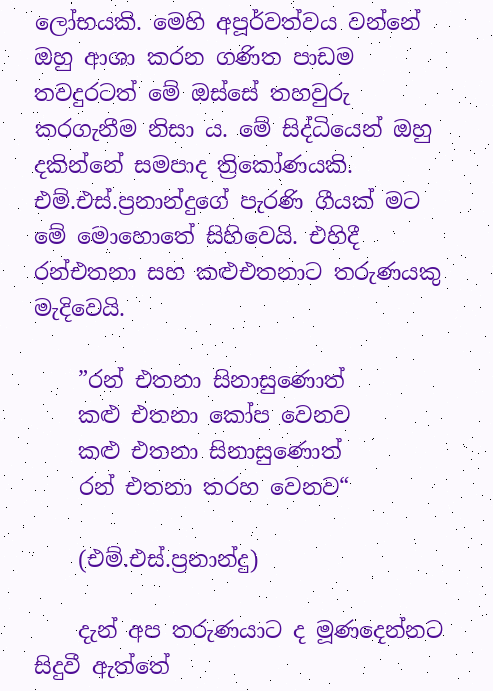ලෝභයකි. මෙහි අපූර්වත්වය වන්නේ ඔහු ආශා කරන ගණිත පාඩම තවදුරටත් මේ ඔස්සේ තහවුරු කරගැනීම නිසා ය. මේ සිද්ධියෙන් ඔහු දකින්නේ සමපාද ත්‍රිකෝණයකි. එම්.එස්.ප්‍රනාන්දුගේ පැරණි ගීයක් මට මේ මොහොතේ සිහිවෙයි. එහිදී රන්එතනා සහ කළුඑතනාට තරුණයකු මැදිවෙයි.

    ”රන් එතනා සිනාසුණොත්
    කළු එතනා කෝප වෙනව
    කළු එතනා සිනාසුණොත්
    රන් එතනා තරහ වෙනව“

    (එම්.එස්.ප්‍රනාන්දු)

    දැන් අප තරුණයාට ද මූණදෙන්නට සිදුවී ඇත්තේ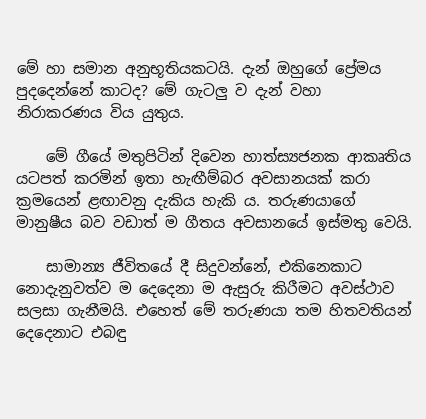මේ හා සමාන අනුභූතියකටයි. දැන් ඔහුගේ ප්‍රේමය පුදදෙන්නේ කාටද? මේ ගැටලු ව දැන් වහා නිරාකරණය විය යුතුය.

    මේ ගීයේ මතුපිටින් දිවෙන හාත්ස්‍යජනක ආකෘතිය යටපත් කරමින් ඉතා හැඟීම්බර අවසානයක් කරා ක්‍රමයෙන් ළඟාවනු දැකිය හැකි ය. තරුණයාගේ මානුෂීය බව වඩාත් ම ගීතය අවසානයේ ඉස්මතු වෙයි.

    සාමාන්‍ය ජීවිතයේ දී සිදුවන්නේ, එකිනෙකාට නොදැනුවත්ව ම දෙදෙනා ම ඇසුරු කිරීමට අවස්ථාව සලසා ගැනීමයි. එහෙත් මේ තරුණයා තම හිතවතියන් දෙදෙනාට එබඳු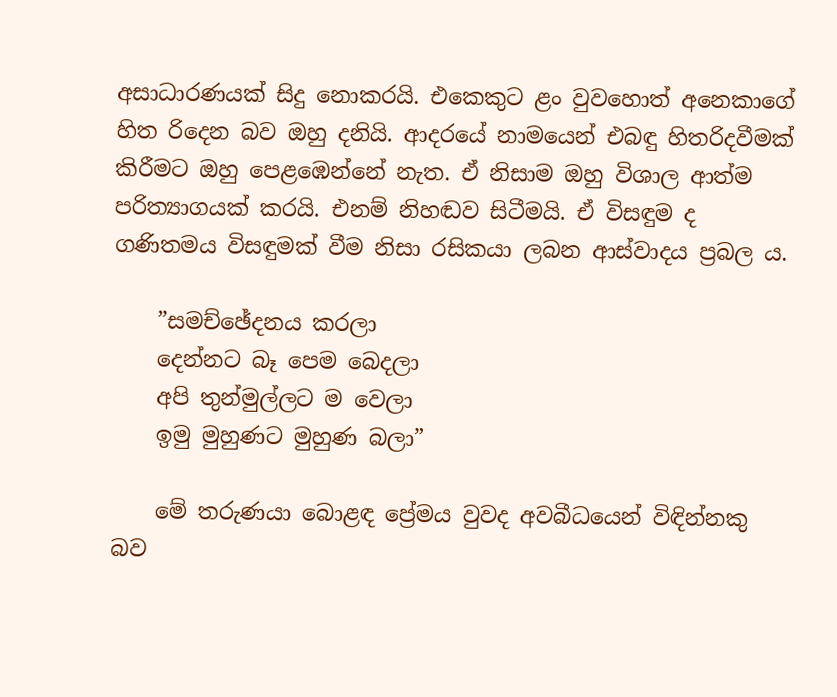අසාධාරණයක් සිදු නොකරයි. එකෙකුට ළං වුවහොත් අනෙකාගේ හිත රිදෙන බව ඔහු දනියි. ආදරයේ නාමයෙන් එබඳු හිතරිදවීමක් කිරීමට ඔහු පෙළඹෙන්නේ නැත. ඒ නිසාම ඔහු විශාල ආත්ම පරිත්‍යාගයක් කරයි. එනම් නිහඬව සිටීමයි. ඒ විසඳුම ද ගණිතමය විසඳුමක් වීම නිසා රසිකයා ලබන ආස්වාදය ප්‍රබල ය.

    ”සමච්ඡේදනය කරලා
    දෙන්නට බෑ පෙම බෙදලා
    අපි තුන්මුල්ලට ම වෙලා
    ඉමු මුහුණට මුහුණ බලා”

    මේ තරුණයා බොළඳ ප්‍රේමය වුවද අවබීධයෙන් විඳින්නකු බව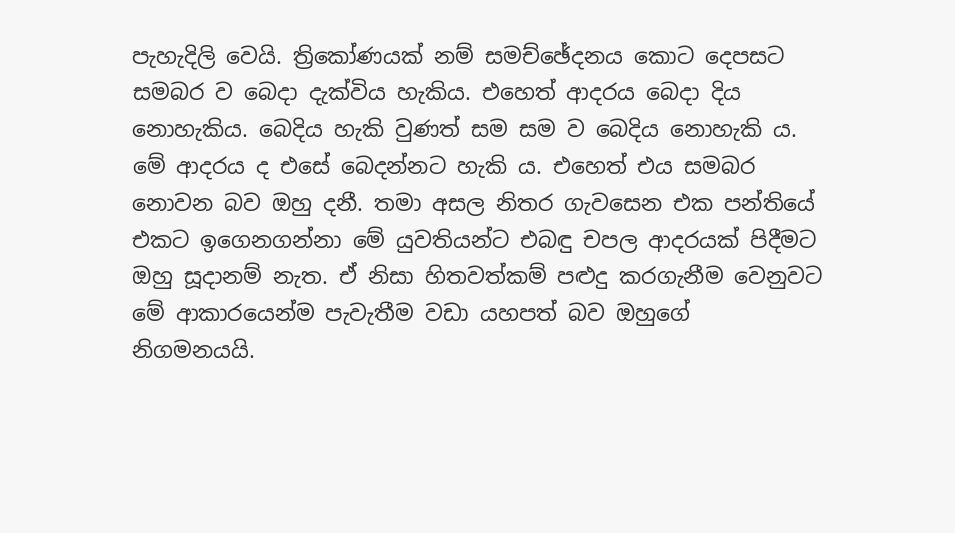පැහැදිලි වෙයි. ත්‍රිකෝණයක් නම් සමච්ඡේදනය කොට දෙපසට සමබර ව බෙදා දැක්විය හැකිය. එහෙත් ආදරය බෙදා දිය නොහැකිය. බෙදිය හැකි වුණත් සම සම ව බෙදිය නොහැකි ය. මේ ආදරය ද එසේ බෙදන්නට හැකි ය. එහෙත් එය සමබර නොවන බව ඔහු දනී. තමා අසල නිතර ගැවසෙන එක පන්තියේ එකට ඉගෙනගන්නා මේ යුවතියන්ට එබඳු චපල ආදරයක් පිදීමට ඔහු සූදානම් නැත. ඒ නිසා හිතවත්කම් පළුදු කරගැනීම වෙනුවට මේ ආකාරයෙන්ම පැවැතීම වඩා යහපත් බව ඔහුගේ නිගමනයයි.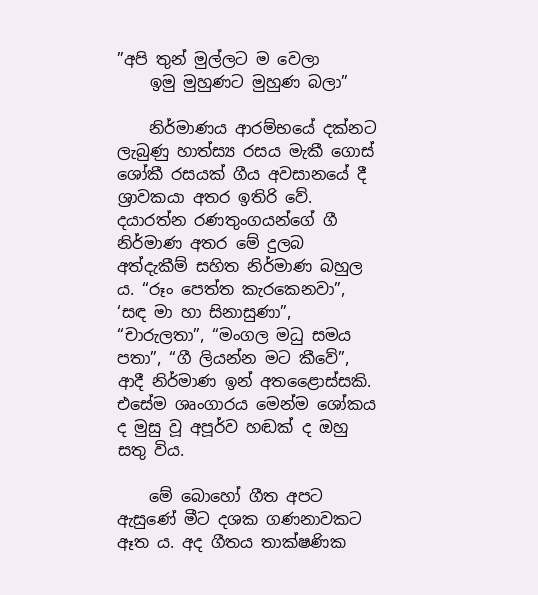”අපි තුන් මුල්ලට ම වෙලා
    ඉමු මුහුණට මුහුණ බලා”

    නිර්මාණය ආරම්භයේ දක්නට ලැබුණු හාත්ස්‍ය රසය මැකී ගොස් ශෝකී රසයක් ගීය අවසානයේ දී ශ්‍රාවකයා අතර ඉතිරි වේ. දයාරත්න රණතුංගයන්ගේ ගී නිර්මාණ අතර මේ දුලබ අත්දැකීම් සහිත නිර්මාණ බහුල ය. “රූං පෙත්ත කැරකෙනවා”, ‘සඳ මා හා සිනාසුණා”, “චාරුලතා”, “මංගල මධු සමය පතා”, “ගී ලියන්න මට කීවේ”, ආදී නිර්මාණ ඉන් අතළෛාස්සකි. එසේම ශෘංගාරය මෙන්ම ශෝකය ද මුසු වූ අපූර්ව හඬක් ද ඔහු සතු විය.

    මේ බොහෝ ගීත අපට ඇසුණේ මීට දශක ගණනාවකට ඈත ය. අද ගීතය තාක්ෂණික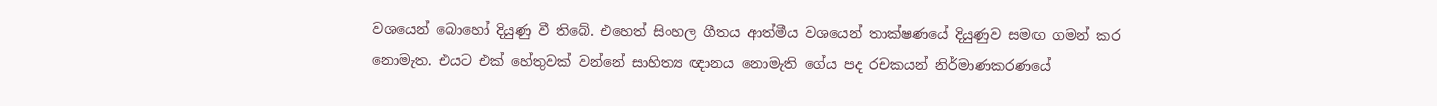වශයෙන් බොහෝ දියුණු වී තිබේ. එහෙත් සිංහල ගීතය ආත්මීය වශයෙන් තාක්ෂණයේ දියුණුව සමඟ ගමන් කර නොමැත. එයට එක් හේතුවක් වන්නේ සාහිත්‍ය ඥානය නොමැති ගේය පද රචකයන් නිර්මාණකරණයේ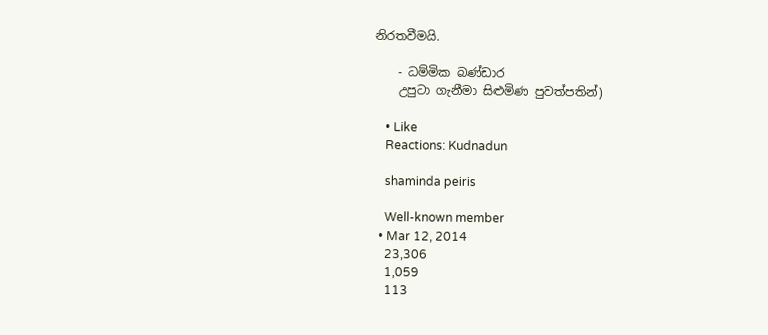නිරතවීමයි.

    - ධම්මික බණ්ඩාර
    උපු‍ටා ගැනීමා සිළුමිණ පුවත්පතින්)

    • Like
    Reactions: Kudnadun

    shaminda peiris

    Well-known member
  • Mar 12, 2014
    23,306
    1,059
    113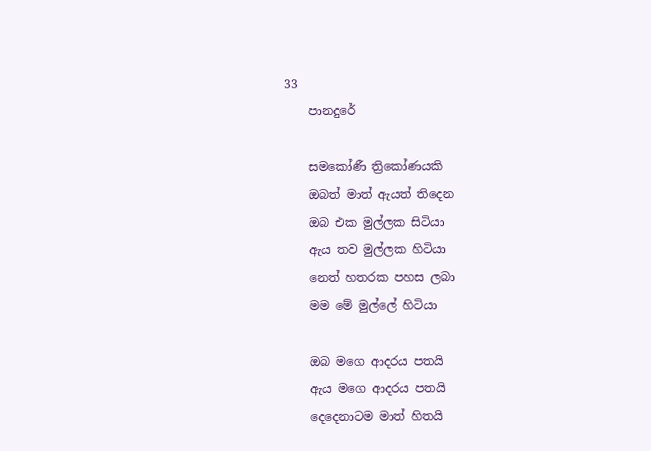33
    පානදුරේ

    සමකෝණී ත්‍රිකෝණයකි
    ඔබත් මාත් ඇයත් තිදෙන
    ඔබ එක මුල්ලක සිටියා
    ඇය තව මුල්ලක හිටියා
    නෙත් හතරක පහස ලබා
    මම මේ මුල්ලේ හිටියා

    ඔබ මගෙ ආදරය පතයි
    ඇය මගෙ ආදරය පතයි
    දෙදෙනාටම මාත් හිතයි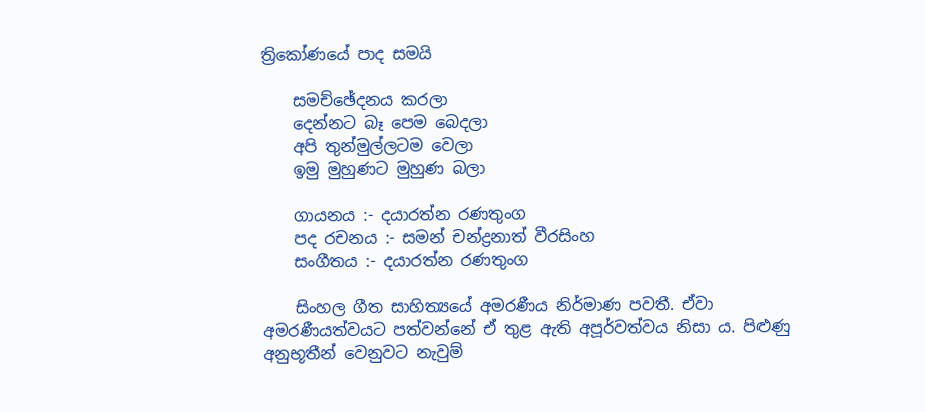ත්‍රිකෝණයේ පාද සමයි

    සමච්ඡේදනය කරලා
    දෙන්නට බෑ පෙම බෙදලා
    අපි තුන්මුල්ලටම වෙලා
    ඉමු මුහුණට මුහුණ බලා

    ගායනය :- දයාරත්න රණතුංග
    පද රචනය :- සමන් චන්ද්‍රනාත් වීරසිංහ
    සංගීතය :- දයාරත්න රණතුංග

    සිංහල ගීත සාහිත්‍යයේ අමරණීය නිර්මාණ පවතී. ඒවා අමරණීයත්වයට පත්වන්නේ ඒ තුළ ඇති අපූර්වත්වය නිසා ය. පිළුණු අනුභූතීන් වෙනුවට නැවුම්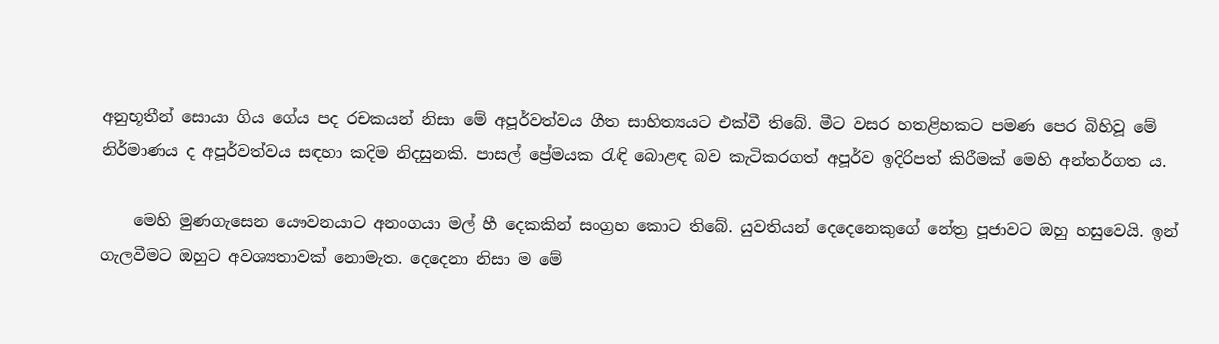අනුභූතීන් සොයා ගිය ගේය පද රචකයන් නිසා මේ අපූර්වත්වය ගීත සාහිත්‍යයට එක්වී තිබේ. මීට වසර හතළිහකට පමණ පෙර බිහිවූ මේ නිර්මාණය ද අපූර්වත්වය සඳහා කදිම නිදසුනකි. පාසල් ප්‍රේමයක රැඳි බොළඳ බව කැටිකරගත් අපූර්ව ඉදිරිපත් කිරීමක් මෙහි අන්තර්ගත ය.

    මෙහි මුණගැසෙන යෞවනයාට අනංගයා මල් හී දෙකකින් සංග්‍රහ කොට තිබේ. යුවතියන් දෙදෙනෙකුගේ නේත්‍ර පූජාවට ඔහු හසුවෙයි. ඉන් ගැලවීමට ඔහුට අවශ්‍යතාවක් නොමැත. දෙදෙනා නිසා ම මේ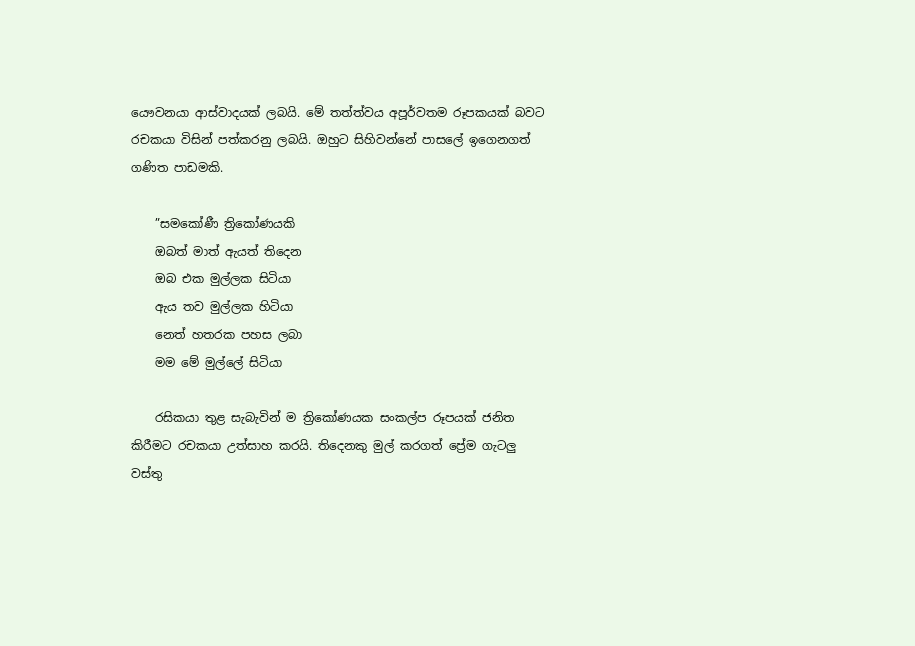යෞවනයා ආස්වාදයක් ලබයි. මේ තත්ත්වය අපූර්වතම රූපකයක් බවට රචකයා විසින් පත්කරනු ලබයි. ඔහුට සිහිවන්නේ පාසලේ ඉගෙනගත් ගණිත පාඩමකි.

    ”සමකෝණී ත්‍රිකෝණයකි
    ඔබත් මාත් ඇයත් තිදෙන
    ඔබ එක මුල්ලක සිටියා
    ඇය තව මුල්ලක හිටියා
    නෙත් හතරක පහස ලබා
    මම මේ මුල්ලේ සිටියා

    රසිකයා තුළ සැබැවින් ම ත්‍රිකෝණයක සංකල්ප රූපයක් ජනිත කිරීමට රචකයා උත්සාහ කරයි. තිදෙනකු මුල් කරගත් ප්‍රේම ගැටලු වස්තු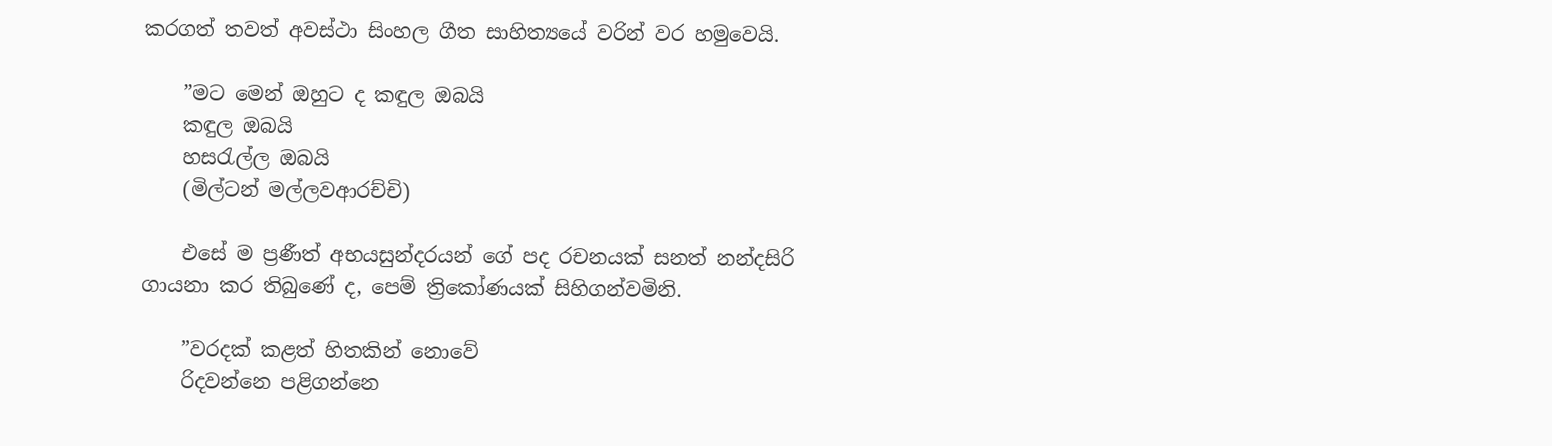කරගත් තවත් අවස්ථා සිංහල ගීත සාහිත්‍යයේ වරින් වර හමුවෙයි.

    ”මට මෙන් ඔහුට ද කඳුල ඔබයි
    කඳුල ඔබයි
    හසරැල්ල ඔබයි
    (මිල්ටන් මල්ලවආරච්චි)

    එසේ ම ප්‍රණීත් අභයසුන්දරයන් ගේ පද රචනයක් සනත් නන්දසිරි ගායනා කර තිබුණේ ද, පෙම් ත්‍රිකෝණයක් සිහිගන්වමිනි.

    ”වරදක් කළත් හිතකින් නොවේ
    රිදවන්නෙ පළිගන්නෙ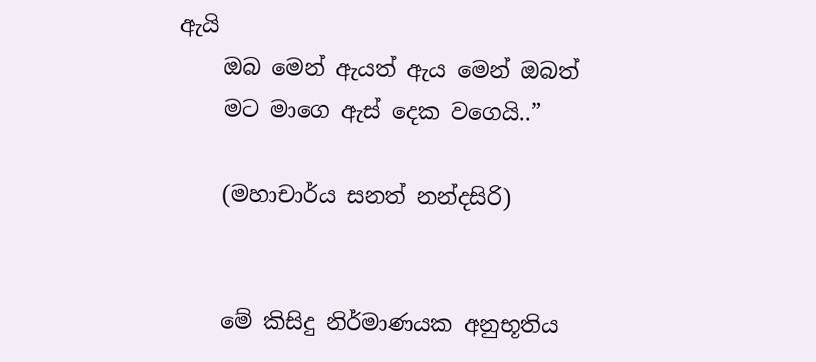ඇයි
    ඔබ මෙන් ඇයත් ඇය මෙන් ඔබත්
    මට මාගෙ ඇස් දෙක වගෙයි..”

    (මහාචාර්ය සනත් නන්දසිරි)


    මේ කිසිදු නිර්මාණයක අනුභූතිය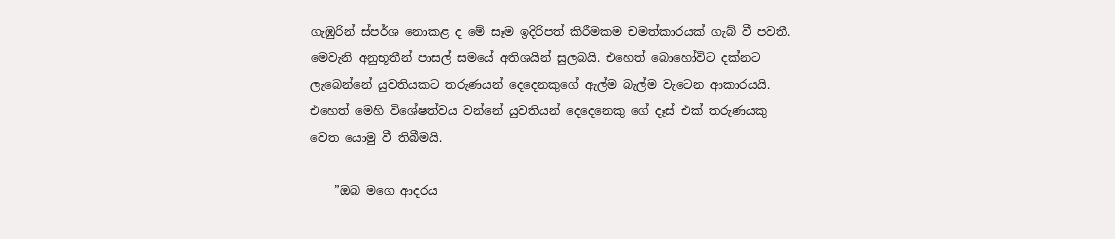ගැඹුරින් ස්පර්ශ නොකළ ද මේ සෑම ඉදිරිපත් කිරීමකම චමත්කාරයක් ගැබ් වී පවතී. මෙවැනි අනුභූතීන් පාසල් සමයේ අතිශයින් සුලබයි. එහෙත් බොහෝවිට දක්නට ලැබෙන්නේ යුවතියකට තරුණයන් දෙදෙනකුගේ ඇල්ම බැල්ම වැටෙන ආකාරයයි. එහෙත් මෙහි විශේෂත්වය වන්නේ යුවතියන් දෙදෙනෙකු ගේ දෑස් එක් තරුණයකු වෙත යොමු වී තිබීමයි.

    ”ඔබ මගෙ ආදරය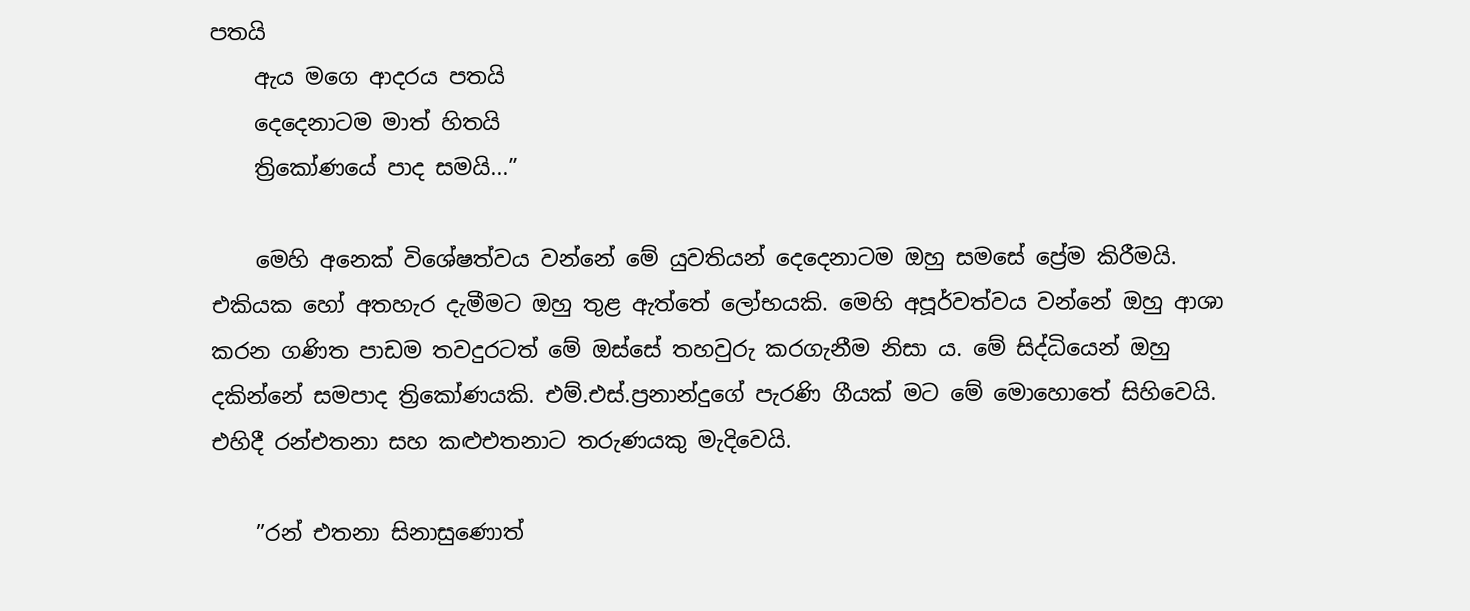පතයි
    ඇය මගෙ ආදරය පතයි
    දෙදෙනාටම මාත් හිතයි
    ත්‍රිකෝණයේ පාද සමයි...”

    මෙහි අනෙක් විශේෂත්වය වන්නේ මේ යුවතියන් දෙදෙනාටම ඔහු සමසේ ප්‍රේම කිරීමයි. එකියක හෝ අතහැර දැමීමට ඔහු තුළ ඇත්තේ ලෝභයකි. මෙහි අපූර්වත්වය වන්නේ ඔහු ආශා කරන ගණිත පාඩම තවදුරටත් මේ ඔස්සේ තහවුරු කරගැනීම නිසා ය. මේ සිද්ධියෙන් ඔහු දකින්නේ සමපාද ත්‍රිකෝණයකි. එම්.එස්.ප්‍රනාන්දුගේ පැරණි ගීයක් මට මේ මොහොතේ සිහිවෙයි. එහිදී රන්එතනා සහ කළුඑතනාට තරුණයකු මැදිවෙයි.

    ”රන් එතනා සිනාසුණොත්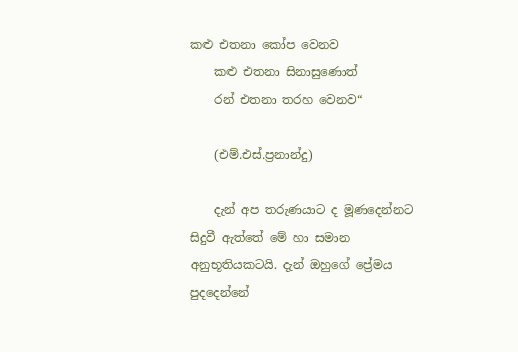කළු එතනා කෝප වෙනව
    කළු එතනා සිනාසුණොත්
    රන් එතනා තරහ වෙනව“

    (එම්.එස්.ප්‍රනාන්දු)

    දැන් අප තරුණයාට ද මූණදෙන්නට සිදුවී ඇත්තේ මේ හා සමාන අනුභූතියකටයි. දැන් ඔහුගේ ප්‍රේමය පුදදෙන්නේ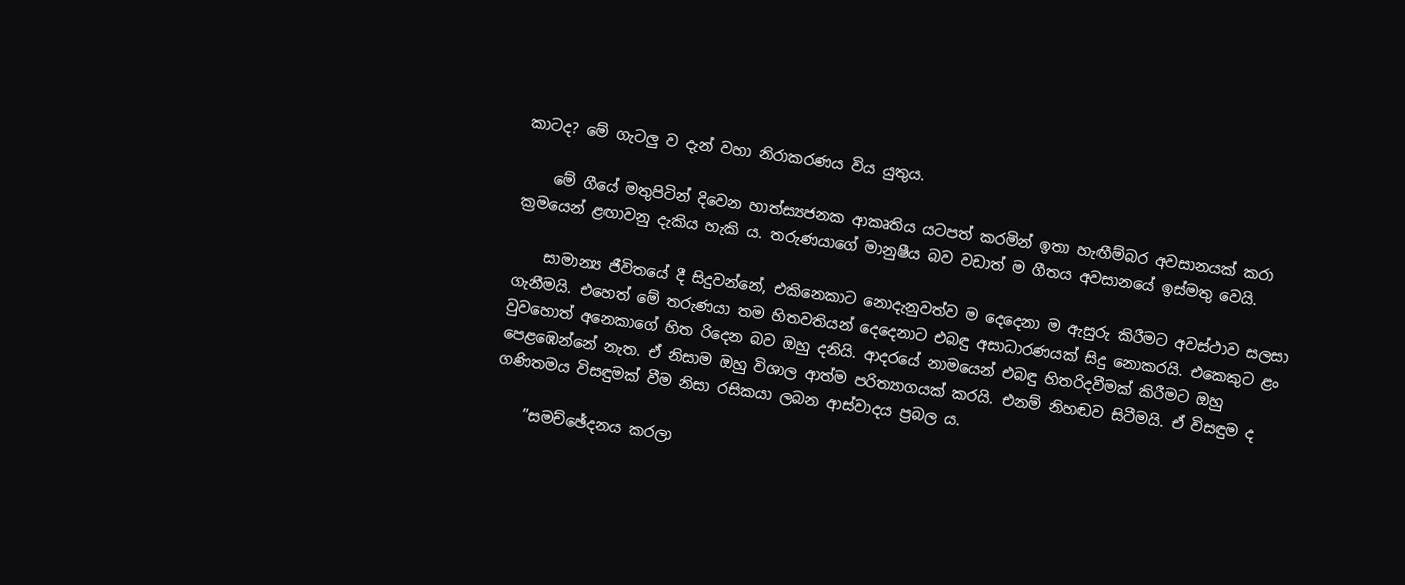කාටද? මේ ගැටලු ව දැන් වහා නිරාකරණය විය යුතුය.

    මේ ගීයේ මතුපිටින් දිවෙන හාත්ස්‍යජනක ආකෘතිය යටපත් කරමින් ඉතා හැඟීම්බර අවසානයක් කරා ක්‍රමයෙන් ළඟාවනු දැකිය හැකි ය. තරුණයාගේ මානුෂීය බව වඩාත් ම ගීතය අවසානයේ ඉස්මතු වෙයි.

    සාමාන්‍ය ජීවිතයේ දී සිදුවන්නේ, එකිනෙකාට නොදැනුවත්ව ම දෙදෙනා ම ඇසුරු කිරීමට අවස්ථාව සලසා ගැනීමයි. එහෙත් මේ තරුණයා තම හිතවතියන් දෙදෙනාට එබඳු අසාධාරණයක් සිදු නොකරයි. එකෙකුට ළං වුවහොත් අනෙකාගේ හිත රිදෙන බව ඔහු දනියි. ආදරයේ නාමයෙන් එබඳු හිතරිදවීමක් කිරීමට ඔහු පෙළඹෙන්නේ නැත. ඒ නිසාම ඔහු විශාල ආත්ම පරිත්‍යාගයක් කරයි. එනම් නිහඬව සිටීමයි. ඒ විසඳුම ද ගණිතමය විසඳුමක් වීම නිසා රසිකයා ලබන ආස්වාදය ප්‍රබල ය.

    ”සමච්ඡේදනය කරලා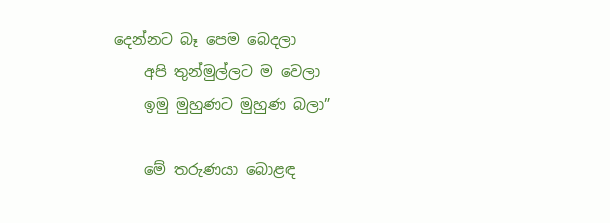දෙන්නට බෑ පෙම බෙදලා
    අපි තුන්මුල්ලට ම වෙලා
    ඉමු මුහුණට මුහුණ බලා”

    මේ තරුණයා බොළඳ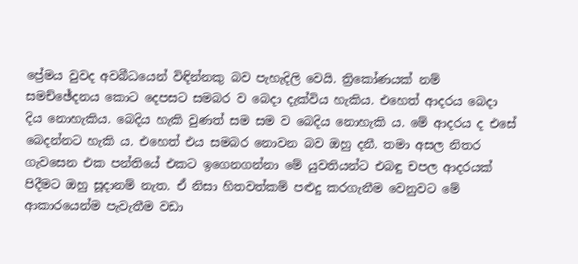ප්‍රේමය වුවද අවබීධයෙන් විඳින්නකු බව පැහැදිලි වෙයි. ත්‍රිකෝණයක් නම් සමච්ඡේදනය කොට දෙපසට සමබර ව බෙදා දැක්විය හැකිය. එහෙත් ආදරය බෙදා දිය නොහැකිය. බෙදිය හැකි වුණත් සම සම ව බෙදිය නොහැකි ය. මේ ආදරය ද එසේ බෙදන්නට හැකි ය. එහෙත් එය සමබර නොවන බව ඔහු දනී. තමා අසල නිතර ගැවසෙන එක පන්තියේ එකට ඉගෙනගන්නා මේ යුවතියන්ට එබඳු චපල ආදරයක් පිදීමට ඔහු සූදානම් නැත. ඒ නිසා හිතවත්කම් පළුදු කරගැනීම වෙනුවට මේ ආකාරයෙන්ම පැවැතීම වඩා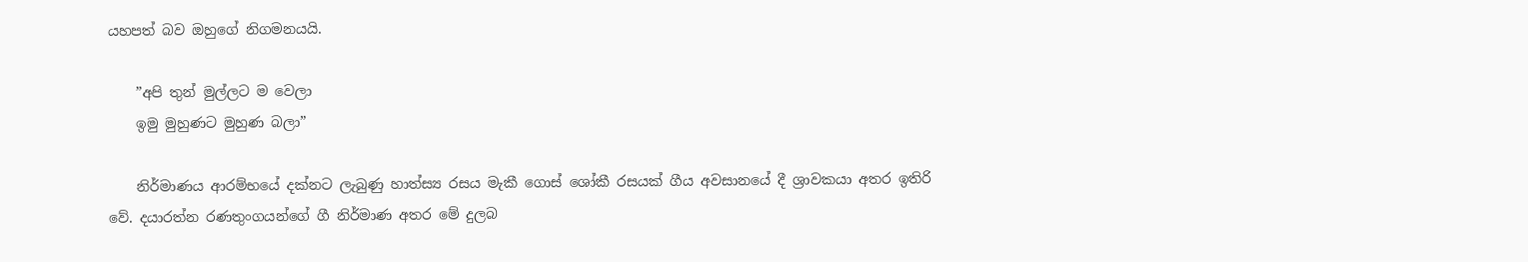යහපත් බව ඔහුගේ නිගමනයයි.

    ”අපි තුන් මුල්ලට ම වෙලා
    ඉමු මුහුණට මුහුණ බලා”

    නිර්මාණය ආරම්භයේ දක්නට ලැබුණු හාත්ස්‍ය රසය මැකී ගොස් ශෝකී රසයක් ගීය අවසානයේ දී ශ්‍රාවකයා අතර ඉතිරි වේ. දයාරත්න රණතුංගයන්ගේ ගී නිර්මාණ අතර මේ දුලබ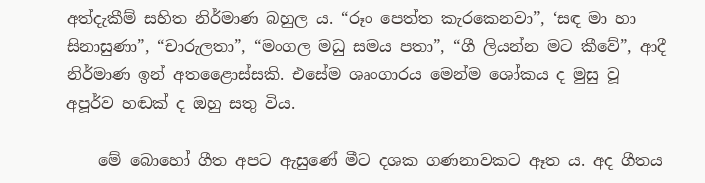අත්දැකීම් සහිත නිර්මාණ බහුල ය. “රූං පෙත්ත කැරකෙනවා”, ‘සඳ මා හා සිනාසුණා”, “චාරුලතා”, “මංගල මධු සමය පතා”, “ගී ලියන්න මට කීවේ”, ආදී නිර්මාණ ඉන් අතළෛාස්සකි. එසේම ශෘංගාරය මෙන්ම ශෝකය ද මුසු වූ අපූර්ව හඬක් ද ඔහු සතු විය.

    මේ බොහෝ ගීත අපට ඇසුණේ මීට දශක ගණනාවකට ඈත ය. අද ගීතය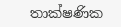තාක්ෂණික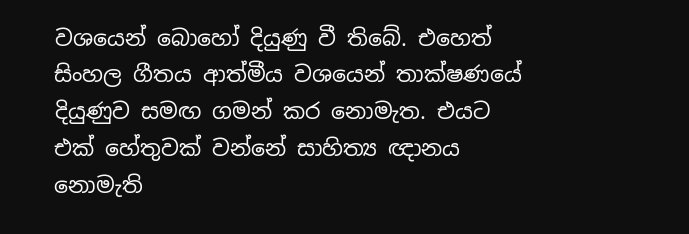වශයෙන් බොහෝ දියුණු වී තිබේ. එහෙත් සිංහල ගීතය ආත්මීය වශයෙන් තාක්ෂණයේ දියුණුව සමඟ ගමන් කර නොමැත. එයට එක් හේතුවක් වන්නේ සාහිත්‍ය ඥානය නොමැති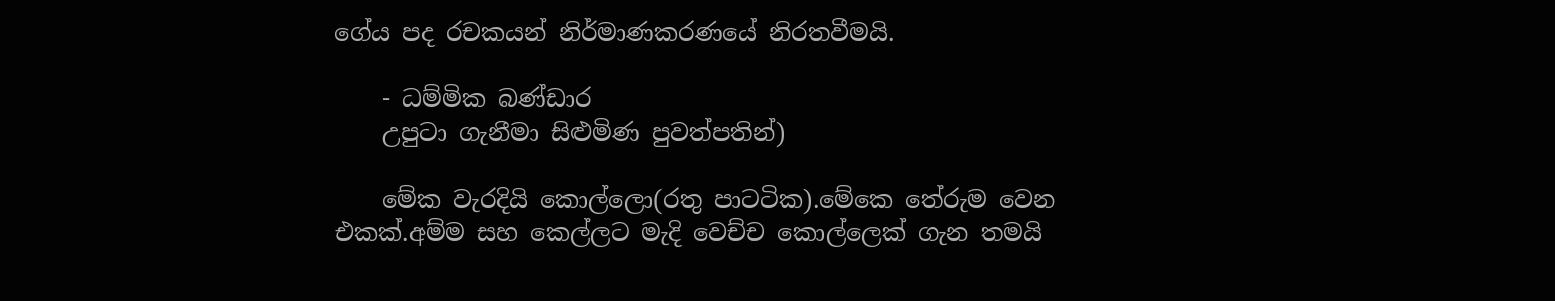ගේය පද රචකයන් නිර්මාණකරණයේ නිරතවීමයි.

    - ධම්මික බණ්ඩාර
    උපු‍ටා ගැනීමා සිළුමිණ පුවත්පතින්)

    මේක වැරදියි කොල්ලො(රතු පාටටික).මේකෙ තේරුම වෙන එකක්.අම්ම සහ කෙල්ලට මැදි වෙච්ච කොල්ලෙක් ගැන තමයි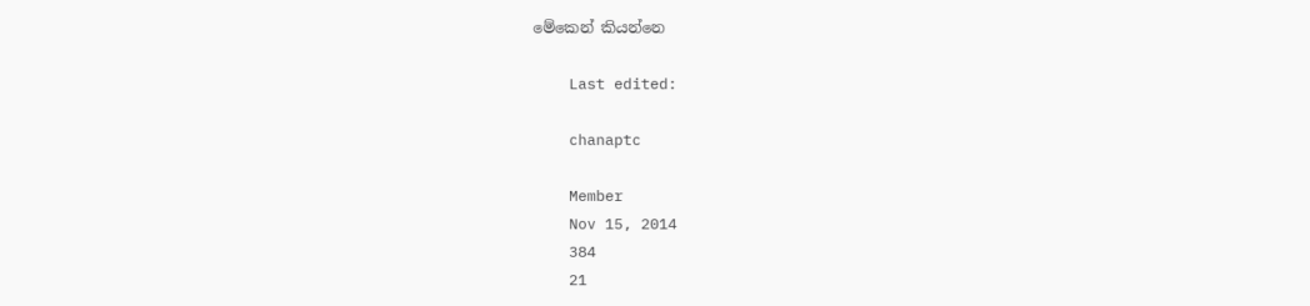මේකෙන් කියන්නෙ

    Last edited:

    chanaptc

    Member
    Nov 15, 2014
    384
    21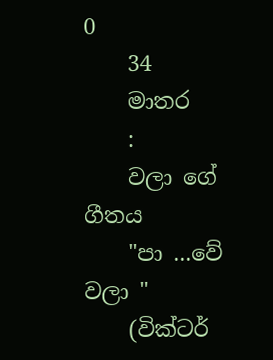0
    34
    මාතර
    :
    වලා ගේ ගීතය
    "පා ...වේ වලා "
    (වික්ටර්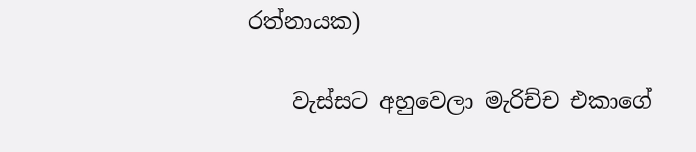රත්නායක)

    වැස්සට අහුවෙලා මැරිච්ච එකාගේ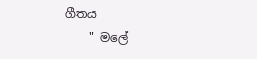ගීතය
    " මලේ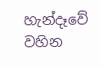හැන්දෑවේ වහින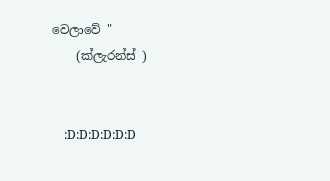වෙලාවේ "
    (ක්ලැරන්ස් )


    :D:D:D:D:D:D